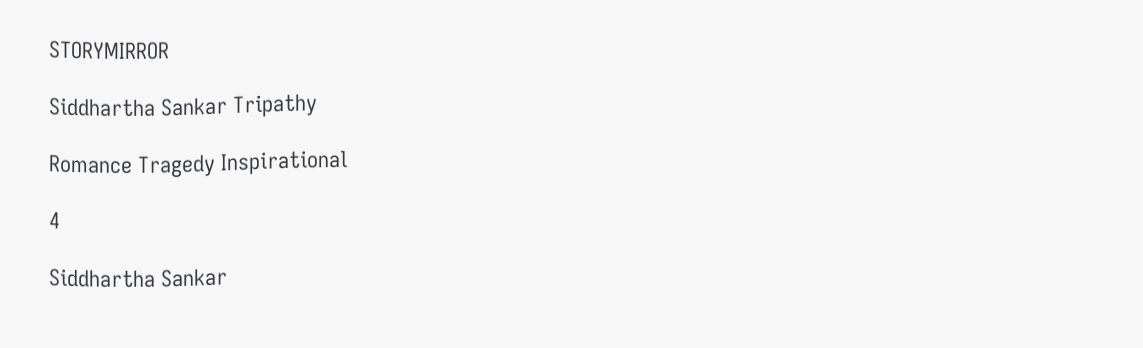STORYMIRROR

Siddhartha Sankar Tripathy

Romance Tragedy Inspirational

4

Siddhartha Sankar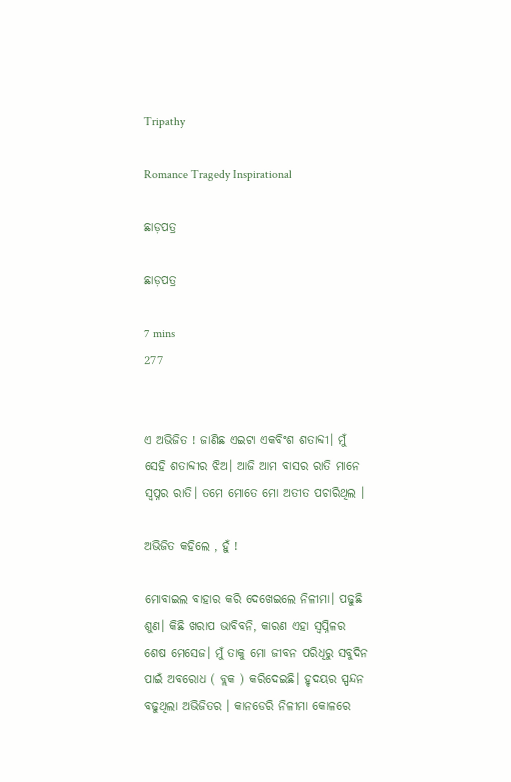Tripathy

Romance Tragedy Inspirational

ଛାଡ଼ପତ୍ର

ଛାଡ଼ପତ୍ର

7 mins
277


ଏ ଅଭିଜିତ ! ଜାଣିଛ ଏଇଟା ଏକବିଂଶ ଶତାବ୍ଦୀ। ମୁଁ ସେହି ଶତାବ୍ଦୀର ଝିଅ। ଆଜି ଆମ ବାସର ରାତି ମାନେ ସ୍ୱପ୍ନର ରାତି। ତମେ ମୋତେ ମୋ ଅତୀତ ପଚାରିଥିଲ ।

ଅଭିଜିତ କହିଲେ , ହୁଁ !

ମୋବାଇଲ ବାହାର କରି ଦେଖେଇଲେ ନିଳୀମା। ପଢୁଛି ଶୁଣ। କିଛି ଖରାପ ଭାବିବନି, କାରଣ ଏହା ସ୍ବପ୍ନିଳର ଶେଷ ମେସେଜ। ମୁଁ ତାକୁ ମୋ ଜୀବନ ପରିଧିରୁ ସବୁଦିନ ପାଇଁ ଅବରୋଧ ( ବ୍ଲକ ) କରିଦେଇଛି। ହୃଦୟର ସ୍ପନ୍ଦନ ବଢୁଥିଲା ଅଭିଜିତର । କାନଡେରି ନିଳୀମା କୋଳରେ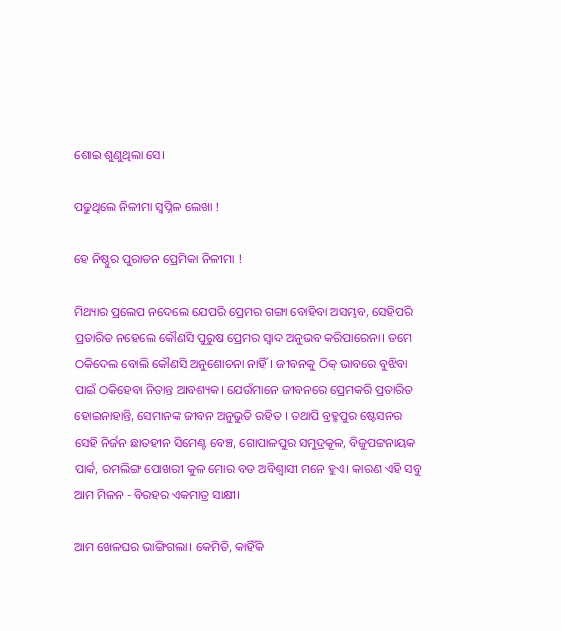ଶୋଇ ଶୁଣୁଥିଲା ସେ।

ପଢୁଥିଲେ ନିଳୀମା ସ୍ବପ୍ନିଳ ଲେଖା !

ହେ ନିଷ୍ଠୁର ପୁରାତନ ପ୍ରେମିକା ନିଳୀମା !

ମିଥ୍ୟାର ପ୍ରଲେପ ନଦେଲେ ଯେପରି ପ୍ରେମର ଗଙ୍ଗା ବୋହିବା ଅସମ୍ଭବ, ସେହିପରି ପ୍ରତାରିତ ନହେଲେ କୌଣସି ପୁରୁଷ ପ୍ରେମର ସ୍ଵାଦ ଅନୁଭବ କରିପାରେନା। ତମେ ଠକିଦେଲ ବୋଲି କୌଣସି ଅନୁଶୋଚନା ନାହିଁ। ଜୀବନକୁ ଠିକ୍ ଭାବରେ ବୁଝିବା ପାଇଁ ଠକିହେବା ନିତାନ୍ତ ଆବଶ୍ୟକ। ଯେଉଁମାନେ ଜୀବନରେ ପ୍ରେମକରି ପ୍ରତାରିତ ହୋଇନାହାନ୍ତି, ସେମାନଙ୍କ ଜୀବନ ଅନୁଭୁତି ରହିତ । ତଥାପି ବ୍ରହ୍ମପୁର ଷ୍ଟେସନର ସେହି ନିର୍ଜନ ଛାତହୀନ ସିମେଣ୍ଟ ବେଞ୍ଚ, ଗୋପାଳପୁର ସମୁଦ୍ରକୂଳ, ବିଜୁପଟ୍ଟନାୟକ ପାର୍କ, ରମଲିଙ୍ଗ ପୋଖରୀ କୁଳ ମୋର ବଡ ଅବିଶ୍ୱାସୀ ମନେ ହୁଏ। କାରଣ ଏହି ସବୁ ଆମ ମିଳନ - ବିରହର ଏକମାତ୍ର ସାକ୍ଷୀ।

ଆମ ଖେଳଘର ଭାଙ୍ଗିଗଲା। କେମିତି, କାହିଁକି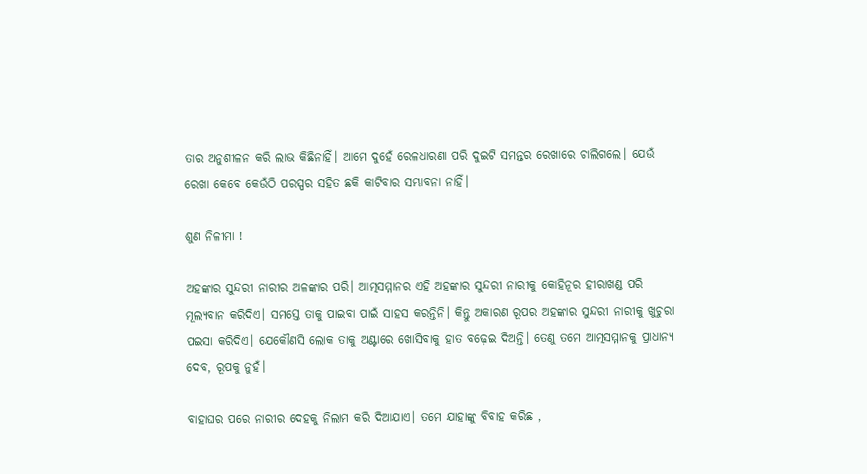ତାର ଅନୁଶୀଳନ କରି ଲାଭ କିଛିନାହିଁ। ଆମେ ଦୁହେଁ ରେଳଧାରଣା ପରି ଦୁଇଟି ସମନ୍ତର ରେଖାରେ ଚାଲିଗଲେ। ଯେଉଁ ରେଖା କେବେ କେଉଁଠି ପରସ୍ପର ସହିତ ଛକି କାଟିବାର ସମ୍ଭାବନା ନାହିଁ।

ଶୁଣ ନିଳୀମା !

ଅହଙ୍କାର ସୁନ୍ଦରୀ ନାରୀର ଅଳଙ୍କାର ପରି। ଆତ୍ମସମ୍ମାନର ଏହି ଅହଙ୍କାର ସୁନ୍ଦରୀ ନାରୀକୁ କୋହିନୂର ହୀରାଖଣ୍ଡ ପରି ମୂଲ୍ୟବାନ କରିଦିଏ। ସମସ୍ତେ ତାକୁ ପାଇବା ପାଇଁ ସାହସ କରନ୍ତିନି। କିନ୍ତୁ ଅକାରଣ ରୂପର ଅହଙ୍କାର ସୁନ୍ଦରୀ ନାରୀକୁ ଖୁଚୁରା ପଇସା କରିଦିଏ। ଯେକୌଣସି ଲୋକ ତାକୁ ଅଣ୍ଟାରେ ଖୋସିବାକୁ ହାତ ବଢ଼େଇ ଦିଅନ୍ତି। ତେଣୁ ତମେ ଆତ୍ମସମ୍ମାନକୁ ପ୍ରାଧାନ୍ୟ ଦେବ, ରୂପକୁ ନୁହଁ।

ବାହାଘର ପରେ ନାରୀର ଦେହକୁ ନିଲାମ କରି ଦିଆଯାଏ। ତମେ ଯାହାଙ୍କୁ ବିବାହ କରିଛ ,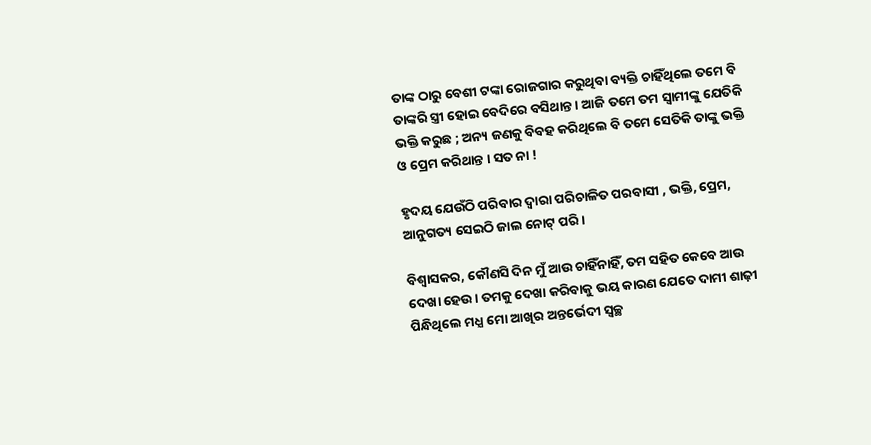ତାଙ୍କ ଠାରୁ ବେଶୀ ଟଙ୍କା ରୋଜଗାର କରୁଥିବା ବ୍ୟକ୍ତି ଚାହିଁଥିଲେ ତମେ ବି ତାଙ୍କରି ସ୍ତ୍ରୀ ହୋଇ ବେଦିରେ ବସିଥାନ୍ତ । ଆଜି ତମେ ତମ ସ୍ଵାମୀଙ୍କୁ ଯେତିକି ଭକ୍ତି କରୁଛ ; ଅନ୍ୟ ଜଣକୁ ବିବହ କରିଥିଲେ ବି ତମେ ସେତିକି ତାଙ୍କୁ ଭକ୍ତି ଓ ପ୍ରେମ କରିଥାନ୍ତ । ସତ ନା !

ହୃଦୟ ଯେଉଁଠି ପରିବାର ଦ୍ଵାରା ପରିଚାଳିତ ପରବାସୀ , ଭକ୍ତି, ପ୍ରେମ, ଆନୁଗତ୍ୟ ସେଇଠି ଜାଲ ନୋଟ୍ ପରି।

ବିଶ୍ବାସକର, କୌଣସି ଦିନ ମୁଁ ଆଉ ଚାହିଁନାହିଁ, ତମ ସହିତ କେବେ ଆଉ ଦେଖା ହେଉ। ତମକୁ ଦେଖା କରିବାକୁ ଭୟ କାରଣ ଯେତେ ଦାମୀ ଶାଢ଼ୀ ପିନ୍ଧିଥିଲେ ମଧ୍ଯ ମୋ ଆଖିର ଅନ୍ତର୍ଭେଦୀ ସ୍ୱଚ୍ଛ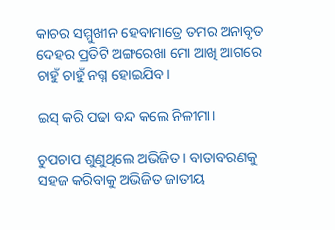କାଚର ସମ୍ମୁଖୀନ ହେବାମାତ୍ରେ ତମର ଅନାବୃତ ଦେହର ପ୍ରତିଟି ଅଙ୍ଗରେଖା ମୋ ଆଖି ଆଗରେ ଚାହୁଁ ଚାହୁଁ ନଗ୍ନ ହୋଇଯିବ।

ଇସ୍ କରି ପଢା ବନ୍ଦ କଲେ ନିଳୀମା।

ଚୁପଚାପ ଶୁଣୁଥିଲେ ଅଭିଜିତ। ବାତାବରଣକୁ ସହଜ କରିବାକୁ ଅଭିଜିତ ଜାତୀୟ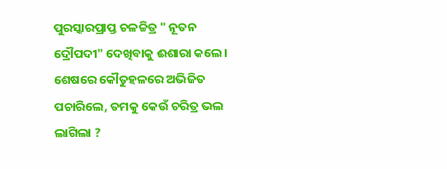ପୁରସ୍କାରପ୍ରାପ୍ତ ଚଳଚ୍ଚିତ୍ର " ନୂତନ ଦ୍ରୌପଦୀ" ଦେଖିବାକୁ ଈଶାରା କଲେ। ଶେଷରେ କୌତୁହଳରେ ଅଭିଜିତ ପଚାରିଲେ, ତମକୁ କେଉଁ ଚରିତ୍ର ଭଲ ଲାଗିଲା ?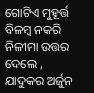ଗୋଟିଏ ମୁହୂର୍ତ୍ତ ବିଳମ୍ବ ନକରି ନିଳୀମା ଉତ୍ତର ଦେଲେ , ଯାଦୁକର ଅର୍ଜୁନ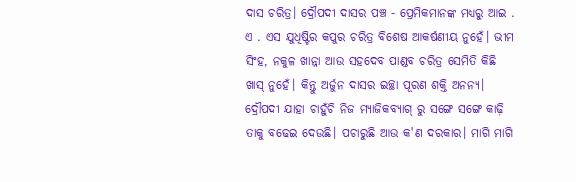ଦାସ ଚରିତ୍ର। ଦ୍ରୌପଦୀ ଦାସର ପଞ୍ଚ - ପ୍ରେମିକମାନଙ୍କ ମଧ୍ୟରୁ ଆଇ . ଏ . ଏସ ଯୁଧିଷ୍ଟିର କପୁର ଚରିତ୍ର ବିଶେଷ ଆକର୍ଷଣୀୟ ନୁହେଁ। ଭୀମ ସିଂହ, ନକୁଳ ଖାନ୍ନା ଆଉ ସହଦେବ ପାଣ୍ଡବ ଚରିତ୍ର ସେମିତି କିଛି ଖାସ୍ ନୁହେଁ। କିନ୍ତୁ ଅର୍ଜୁନ ଦାସର ଇଚ୍ଛା ପୂରଣ ଶକ୍ତି ଅନନ୍ୟ। ଦ୍ରୌପଦୀ ଯାହା ଚାହୁଁଚି ନିଜ ମ୍ୟାଜିକବ୍ୟାଗ୍ ରୁ ସଙ୍ଗେ ସଙ୍ଗେ କାଢ଼ି ତାକୁ ବଢେଇ ଦେଉଛି। ପଚାରୁଛି ଆଉ କ'ଣ ଦରକାର। ମାଗି ମାଗି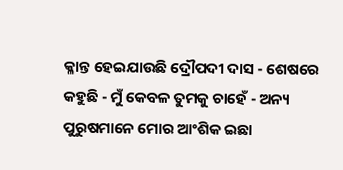କ୍ଳାନ୍ତ ହେଇଯାଉଛି ଦ୍ରୌପଦୀ ଦାସ - ଶେଷରେ କହୁଛି - ମୁଁ କେବଳ ତୁମକୁ ଚାହେଁ - ଅନ୍ୟ ପୁରୁଷମାନେ ମୋର ଆଂଶିକ ଇଛା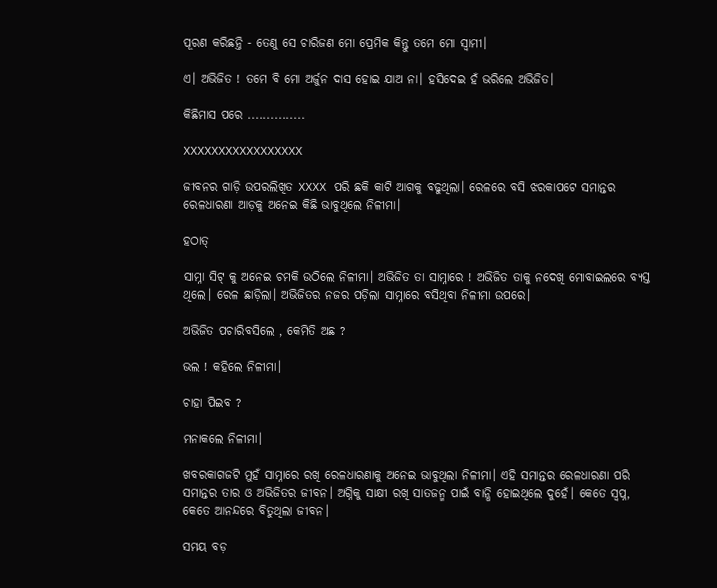ପୂରଣ କରିଛନ୍ତି - ତେଣୁ ସେ ଚାରିଜଣ ମୋ ପ୍ରେମିକ କିନ୍ତୁ ତମେ ମୋ ସ୍ଵାମୀ।

ଏ। ଅଭିଜିତ ! ତମେ ବି ମୋ ଅର୍ଜୁନ ଦାସ ହୋଇ ଯାଅ ନା। ହସିଦେଇ ହଁ ଭରିଲେ ଅଭିଜିତ।

କିଛିମାସ ପରେ ...............

XXXXXXXXXXXXXXXXX

ଜୀବନର ଗାଡ଼ି ଉପରଲିଖିତ XXXX ପରି ଛକି କାଟି ଆଗକୁ ବଢୁଥିଲା। ରେଳରେ ବସି ଝରକାପଟେ ସମାନ୍ତର ରେଳଧାରଣା ଆଡ଼କୁ ଅନେଇ କିଛି ଭାବୁଥିଲେ ନିଳୀମା।

ହଠାତ୍

ସାମ୍ନା ସିଟ୍ କୁ ଅନେଇ ଚମକି ଉଠିଲେ ନିଳୀମା। ଅଭିଜିତ ତା ସାମ୍ନାରେ ! ଅଭିଜିତ ତାକୁ ନଦେଖି ମୋବାଇଲରେ ବ୍ୟସ୍ତ ଥିଲେ। ରେଳ ଛାଡ଼ିଲା। ଅଭିଜିତର ନଜର ପଡ଼ିଲା ସାମ୍ନାରେ ବସିଥିବା ନିଳୀମା ଉପରେ।

ଅଭିଜିତ ପଚାରିବସିଲେ , କେମିତି ଅଛ ?

ଭଲ ! କହିଲେ ନିଳୀମା।

ଚାହା ପିଇବ ?

ମନାକଲେ ନିଳୀମା।

ଖବରକାଗଜଟି ମୁହଁ ସାମ୍ନାରେ ରଖି ରେଳଧାରଣାକୁ ଅନେଇ ଭାବୁଥିଲା ନିଳୀମା। ଏହି ସମାନ୍ତର ରେଳଧାରଣା ପରି ସମାନ୍ତର ତାର ଓ ଅଭିଜିତର ଜୀବନ। ଅଗ୍ନିକୁ ସାକ୍ଷୀ ରଖି ସାତଜନ୍ମ ପାଇଁ ବାନ୍ଧି ହୋଇଥିଲେ ଦୁହେଁ। କେତେ ସ୍ୱପ୍ନ, କେତେ ଆନନ୍ଦରେ ବିତୁଥିଲା ଜୀବନ।

ସମୟ ବଡ଼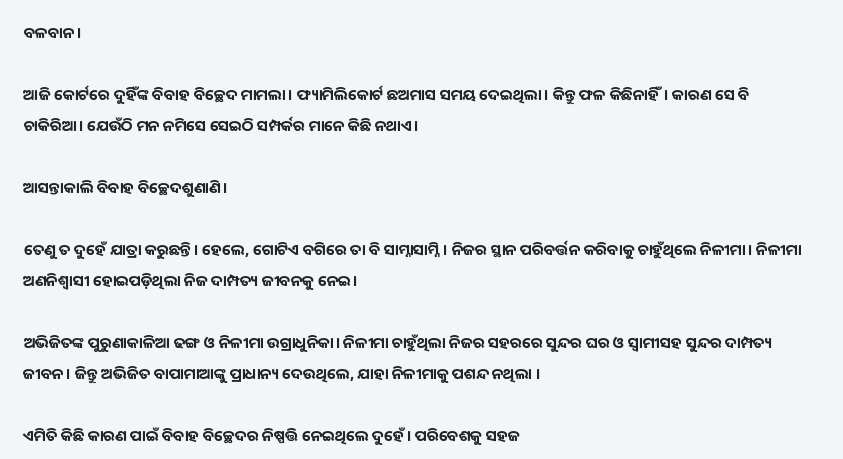ବଳବାନ।

ଆଜି କୋର୍ଟରେ ଦୁହିଁଙ୍କ ବିବାହ ବିଚ୍ଛେଦ ମାମଲା। ଫ୍ୟାମିଲିକୋର୍ଟ ଛଅମାସ ସମୟ ଦେଇଥିଲା। କିନ୍ତୁ ଫଳ କିଛିନାହିଁ। କାରଣ ସେ ବି ଚାକିରିଆ। ଯେଉଁଠି ମନ ନମିସେ ସେଇଠି ସମ୍ପର୍କର ମାନେ କିଛି ନଥାଏ।

ଆସନ୍ତାକାଲି ବିବାହ ବିଚ୍ଛେଦଶୁଣାଣି।

ତେଣୁ ତ ଦୁହେଁ ଯାତ୍ରା କରୁଛନ୍ତି। ହେଲେ, ଗୋଟିଏ ବଗିରେ ତା ବି ସାମ୍ନାସାମ୍ନି। ନିଜର ସ୍ଥାନ ପରିବର୍ତ୍ତନ କରିବାକୁ ଚାହୁଁଥିଲେ ନିଳୀମା। ନିଳୀମା ଅଣନିଶ୍ବାସୀ ହୋଇପଡ଼ିଥିଲା ନିଜ ଦାମ୍ପତ୍ୟ ଜୀବନକୁ ନେଇ।

ଅଭିଜିତଙ୍କ ପୁରୁଣାକାଳିଆ ଢଙ୍ଗ ଓ ନିଳୀମା ଉଗ୍ରାଧୁନିକା। ନିଳୀମା ଚାହୁଁଥିଲା ନିଜର ସହରରେ ସୁନ୍ଦର ଘର ଓ ସ୍ଵାମୀସହ ସୁନ୍ଦର ଦାମ୍ପତ୍ୟ ଜୀବନ। ଜିନ୍ତୁ ଅଭିଜିତ ବାପାମାଆଙ୍କୁ ପ୍ରାଧାନ୍ୟ ଦେଉଥିଲେ, ଯାହା ନିଳୀମାକୁ ପଶନ୍ଦ ନଥିଲା ।

ଏମିତି କିଛି କାରଣ ପାଇଁ ବିବାହ ବିଚ୍ଛେଦର ନିଷ୍ପତ୍ତି ନେଇଥିଲେ ଦୁହେଁ। ପରିବେଶକୁ ସହଜ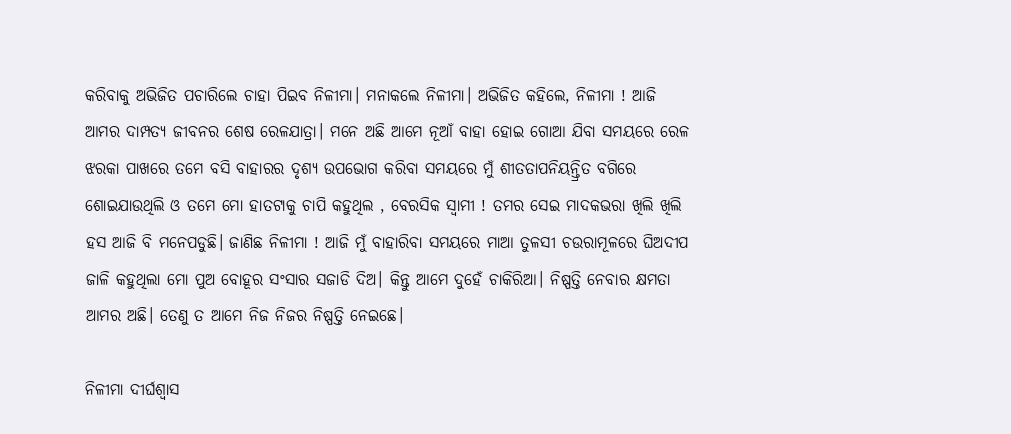କରିବାକୁ ଅଭିଜିତ ପଚାରିଲେ ଚାହା ପିଇବ ନିଳୀମା। ମନାକଲେ ନିଳୀମା। ଅଭିଜିତ କହିଲେ, ନିଳୀମା ! ଆଜି ଆମର ଦାମ୍ପତ୍ୟ ଜୀବନର ଶେଷ ରେଳଯାତ୍ରା। ମନେ ଅଛି ଆମେ ନୂଆଁ ବାହା ହୋଇ ଗୋଆ ଯିବା ସମୟରେ ରେଳ ଝରକା ପାଖରେ ତମେ ବସି ବାହାରର ଦୃଶ୍ୟ ଉପଭୋଗ କରିବା ସମୟରେ ମୁଁ ଶୀତତାପନିୟନ୍ତ୍ରିତ ବଗିରେ ଶୋଇଯାଉଥିଲି ଓ ତମେ ମୋ ହାତଟାକୁ ଚାପି କହୁଥିଲ , ବେରସିକ ସ୍ଵାମୀ ! ତମର ସେଇ ମାଦକଭରା ଖିଲି ଖିଲି ହସ ଆଜି ବି ମନେପଡୁଛି। ଜାଣିଛ ନିଳୀମା ! ଆଜି ମୁଁ ବାହାରିବା ସମୟରେ ମାଆ ତୁଳସୀ ଚଉରାମୂଳରେ ଘିଅଦୀପ ଜାଳି କହୁଥିଲା ମୋ ପୁଅ ବୋହୂର ସଂସାର ସଜାଡି ଦିଅ। କିନ୍ତୁ ଆମେ ଦୁହେଁ ଚାକିରିଆ। ନିଷ୍ପତ୍ତି ନେବାର କ୍ଷମତା ଆମର ଅଛି। ତେଣୁ ତ ଆମେ ନିଜ ନିଜର ନିଷ୍ପତ୍ତି ନେଇଛେ।

ନିଳୀମା ଦୀର୍ଘଶ୍ୱାସ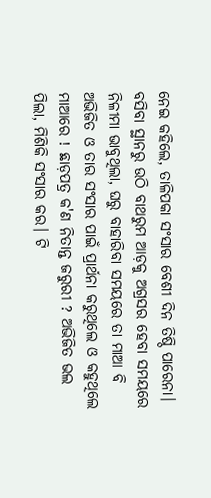ନେଇ କହିଲେ, ତାଳିପକା ସଂସାର ବେଶୀ ଦିନ ତିଷ୍ଠି ପାରେନା। ବସିବା ସ୍ଥାନରୁ ଉଠି ବାଥରୁମ ଆଡ଼କୁ ଅଗ୍ରସର ହେବା ସମୟରେ ନିଳୀମା ଭାବୁଥିଲା, ଘରୁ ବାହାରିବା ସମୟରେ ତା ମାଆ ବି ଅଭିଜିତ ଓ ତାର ସଂସାର ପାଇଁ ପ୍ରାର୍ଥନା କରୁଥିଲେ ଓ କହୁଥିଲେ ମାଆରେ ! ଛାଡ଼ପତ୍ର କ'ଣ ନିତାନ୍ତ ଜରୁରୀ ? ଅଭିଜିତ ଭଲ ପିଲା, ମିଶିକି ସଂସାର କର। ଟି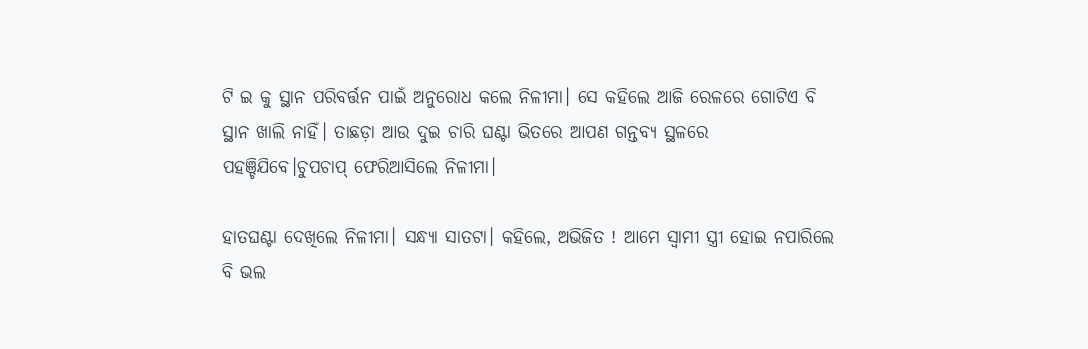ଟି ଇ କୁ ସ୍ଥାନ ପରିବର୍ତ୍ତନ ପାଇଁ ଅନୁରୋଧ କଲେ ନିଳୀମା। ସେ କହିଲେ ଆଜି ରେଳରେ ଗୋଟିଏ ବି ସ୍ଥାନ ଖାଲି ନାହିଁ। ତାଛଡ଼ା ଆଉ ଦୁଇ ଚାରି ଘଣ୍ଟା ଭିତରେ ଆପଣ ଗନ୍ତବ୍ୟ ସ୍ଥଳରେ ପହଞ୍ଚିଯିବେ।ଚୁପଚାପ୍ ଫେରିଆସିଲେ ନିଳୀମା।

ହାତଘଣ୍ଟା ଦେଖିଲେ ନିଳୀମା। ସନ୍ଧ୍ୟା ସାତଟା। କହିଲେ, ଅଭିଜିତ ! ଆମେ ସ୍ବାମୀ ସ୍ତ୍ରୀ ହୋଇ ନପାରିଲେ ବି ଭଲ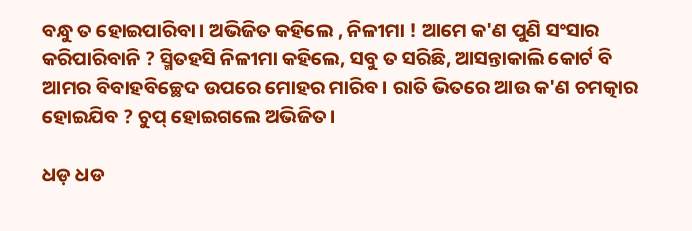ବନ୍ଧୁ ତ ହୋଇପାରିବା। ଅଭିଜିତ କହିଲେ , ନିଳୀମା ! ଆମେ କ'ଣ ପୁଣି ସଂସାର କରିପାରିବାନି ? ସ୍ମିତହସି ନିଳୀମା କହିଲେ, ସବୁ ତ ସରିଛି, ଆସନ୍ତାକାଲି କୋର୍ଟ ବି ଆମର ବିବାହବିଚ୍ଛେଦ ଉପରେ ମୋହର ମାରିବ। ରାତି ଭିତରେ ଆଉ କ'ଣ ଚମତ୍କାର ହୋଇଯିବ ? ଚୁପ୍ ହୋଇଗଲେ ଅଭିଜିତ।

ଧଡ଼ ଧଡ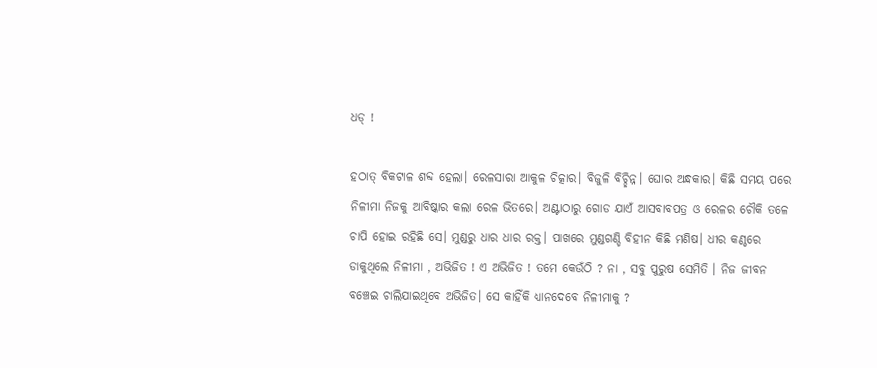ଧଡ୍ !

ହଠାତ୍ ବିକଟାଳ ଶବ୍ଦ ହେଲା। ରେଳସାରା ଆକୁଳ ଚିତ୍କାର। ବିଜୁଳି ବିଚ୍ଛିନ୍ନ। ଘୋର ଅନ୍ଧକାର। କିଛି ସମୟ ପରେ ନିଳୀମା ନିଜକୁ ଆବିଷ୍କାର କଲା ରେଳ ଭିତରେ। ଅଣ୍ଟାଠାରୁ ଗୋଡ ଯାଏଁ ଆସବାବପତ୍ର ଓ ରେଳର ଚୌକି ତଳେ ଚାପି ହୋଇ ରହିଛି ସେ। ମୁଣ୍ଡରୁ ଧାର ଧାର ରକ୍ତ। ପାଖରେ ମୁଣ୍ଡଗଣ୍ଡି ବିହୀନ କିଛି ମଣିଷ। ଧୀର କଣ୍ଠରେ ଡାକୁଥିଲେ ନିଳୀମା , ଅଭିଜିତ ! ଏ ଅଭିଜିତ ! ତମେ କେଉଁଠି ? ନା , ସବୁ ପୁରୁଷ ସେମିତି । ନିଜ ଜୀବନ ବଞ୍ଚେଇ ଚାଲିଯାଇଥିବେ ଅଭିଜିତ। ସେ କାହିଁକି ଧ୍ୟାନଦେବେ ନିଳୀମାକୁ ?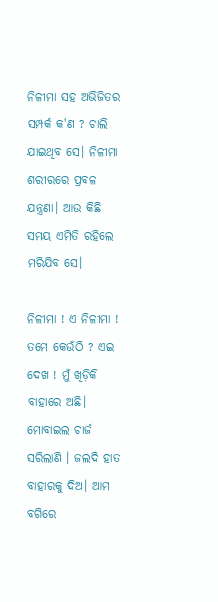ନିଳୀମା ସହ ଅଭିଜିତର ସମ୍ପର୍କ କ'ଣ ? ଚାଲି ଯାଇଥିବ ସେ। ନିଳୀମା ଶରୀରରେ ପ୍ରବଳ ଯନ୍ତ୍ରଣା। ଆଉ କିଛି ସମୟ ଏମିତି ରହିଲେ ମରିଯିବ ସେ।

ନିଳୀମା ! ଏ ନିଳୀମା ! ତମେ କେଉଁଠି ? ଏଇ ଦେଖ ! ମୁଁ ଖିଡ଼ିକି ବାହାରେ ଅଛି। ମୋବାଇଲ ଚାର୍ଜ ସରିଲାଣି । ଜଲଦି ହାତ ବାହାରକୁ ଦିଅ। ଆମ ବଗିରେ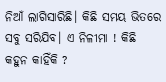ନିଆଁ ଲାଗିସାରିଛି। କିଛି ସମୟ ଭିତରେ ସବୁ ସରିଯିବ। ଏ ନିଳୀମା ! କିଛି କହୁନ କାହିଁକି ?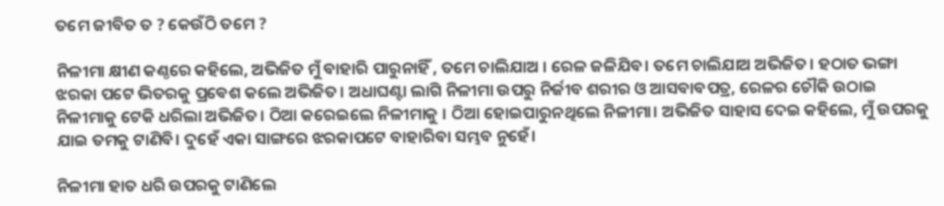ତମେ ଜୀବିତ ତ ? କେଉଁଠି ତମେ ?

ନିଳୀମା କ୍ଷୀଣ କଣ୍ଠରେ କହିଲେ, ଅଭିଜିତ ମୁଁ ବାହାରି ପାରୁନାହିଁ , ତମେ ଚାଲିଯାଅ । ରେଳ ଜଳିଯିବ। ତମେ ଚାଲିଯାଅ ଅଭିଜିତ। ହଠାତ ଭଙ୍ଗା ଝରକା ପଟେ ଭିତରକୁ ପ୍ରଵେଶ କଲେ ଅଭିଜିତ। ଅଧାଘଣ୍ଟା ଲାଗି ନିଳୀମା ଉପରୁ ନିର୍ଜୀବ ଶରୀର ଓ ଆସବାବପତ୍ର, ରେଳର ଚୌକି ଉଠାଇ ନିଳୀମାକୁ ଟେକି ଧରିଲା ଅଭିଜିତ। ଠିଆ କରେଇଲେ ନିଳୀମାକୁ । ଠିଆ ହୋଇପାରୁନଥିଲେ ନିଳୀମା। ଅଭିଜିତ ସାହାସ ଦେଇ କହିଲେ, ମୁଁ ଉପରକୁ ଯାଇ ତମକୁ ଟାଣିବି। ଦୁହେଁ ଏକା ସାଙ୍ଗରେ ଝରକାପଟେ ବାହାରିବା ସମ୍ଭବ ନୁହେଁ।

ନିଳୀମା ହାତ ଧରି ଉପରକୁ ଟାଣିଲେ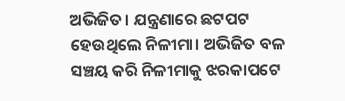ଅଭିଜିତ। ଯନ୍ତ୍ରଣାରେ ଛଟପଟ ହେଉଥିଲେ ନିଳୀମା। ଅଭିଜିତ ବଳ ସଞ୍ଚୟ କରି ନିଳୀମାକୁ ଝରକାପଟେ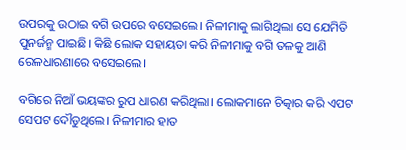ଉପରକୁ ଉଠାଇ ବଗି ଉପରେ ବସେଇଲେ। ନିଳୀମାକୁ ଲାଗିଥିଲା ସେ ଯେମିତି ପୁନର୍ଜନ୍ମ ପାଇଛି। କିଛି ଲୋକ ସହାୟତା କରି ନିଳୀମାକୁ ବଗି ତଳକୁ ଆଣି ରେଳଧାରଣାରେ ବସେଇଲେ।

ବଗିରେ ନିଆଁ ଭୟଙ୍କର ରୁପ ଧାରଣ କରିଥିଲା। ଲୋକମାନେ ଚିତ୍କାର କରି ଏପଟ ସେପଟ ଦୌଡୁଥିଲେ। ନିଳୀମାର ହାତ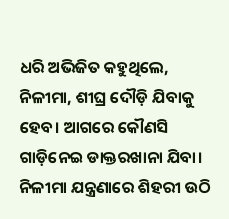ଧରି ଅଭିଜିତ କହୁଥିଲେ, ନିଳୀମା, ଶୀଘ୍ର ଦୌଡ଼ି ଯିବାକୁ ହେବ। ଆଗରେ କୌଣସି ଗାଡ଼ିନେଇ ଡାକ୍ତରଖାନା ଯିବା। ନିଳୀମା ଯନ୍ତ୍ରଣାରେ ଶିହରୀ ଉଠି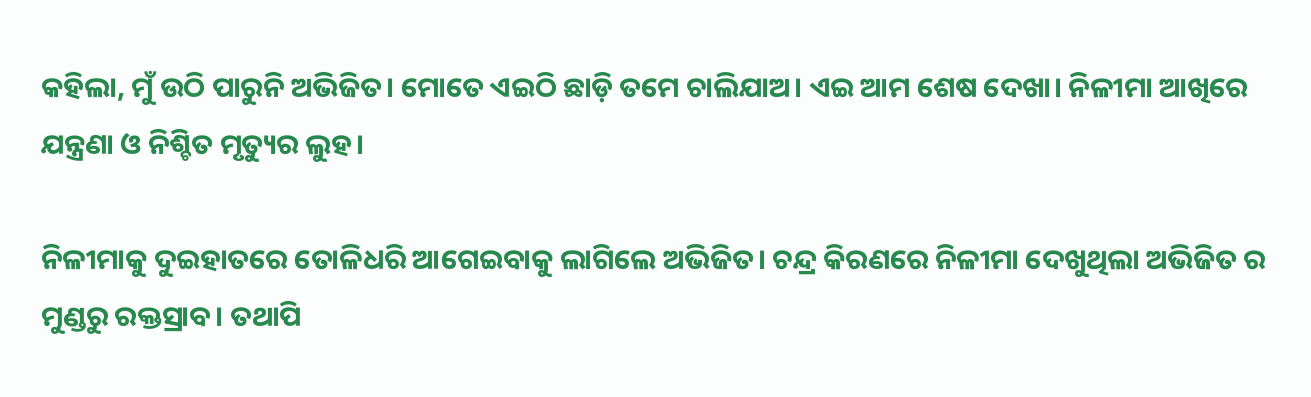କହିଲା, ମୁଁ ଉଠି ପାରୁନି ଅଭିଜିତ। ମୋତେ ଏଇଠି ଛାଡ଼ି ତମେ ଚାଲିଯାଅ। ଏଇ ଆମ ଶେଷ ଦେଖା। ନିଳୀମା ଆଖିରେ ଯନ୍ତ୍ରଣା ଓ ନିଶ୍ଚିତ ମୃତ୍ୟୁର ଲୁହ।

ନିଳୀମାକୁ ଦୁଇହାତରେ ତୋଳିଧରି ଆଗେଇବାକୁ ଲାଗିଲେ ଅଭିଜିତ। ଚନ୍ଦ୍ର କିରଣରେ ନିଳୀମା ଦେଖୁଥିଲା ଅଭିଜିତ ର ମୁଣ୍ଡରୁ ରକ୍ତସ୍ରାବ। ତଥାପି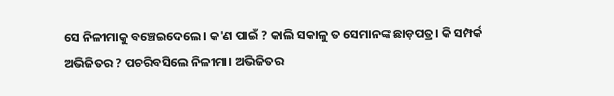ସେ ନିଳୀମାକୁ ବଞ୍ଚେଇଦେଲେ। କ'ଣ ପାଇଁ ? କାଲି ସକାଳୁ ତ ସେମାନଙ୍କ ଛାଡ଼ପତ୍ର। କି ସମ୍ପର୍କ ଅଭିଜିତର ? ପଚରିବସିଲେ ନିଳୀମା। ଅଭିଜିତର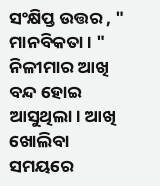ସଂକ୍ଷିପ୍ତ ଉତ୍ତର , " ମାନବିକତା। " ନିଳୀମାର ଆଖି ବନ୍ଦ ହୋଇ ଆସୁଥିଲା। ଆଖି ଖୋଲିବା ସମୟରେ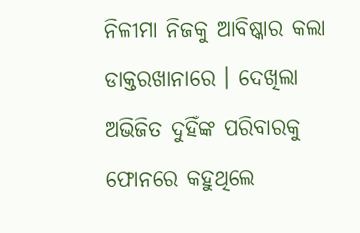ନିଳୀମା ନିଜକୁ ଆବିଷ୍କାର କଲା ଡାକ୍ତରଖାନାରେ । ଦେଖିଲା ଅଭିଜିତ ଦୁହିଁଙ୍କ ପରିବାରକୁ ଫୋନରେ କହୁଥିଲେ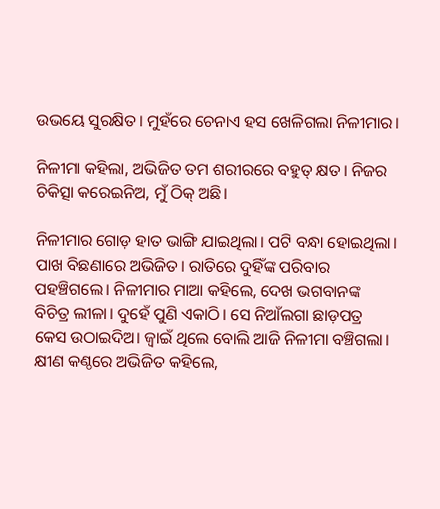ଉଭୟେ ସୁରକ୍ଷିତ। ମୁହଁରେ ଚେନାଏ ହସ ଖେଳିଗଲା ନିଳୀମାର।

ନିଳୀମା କହିଲା, ଅଭିଜିତ ତମ ଶରୀରରେ ବହୁତ୍ କ୍ଷତ। ନିଜର ଚିକିତ୍ସା କରେଇନିଅ, ମୁଁ ଠିକ୍ ଅଛି।

ନିଳୀମାର ଗୋଡ଼ ହାତ ଭାଙ୍ଗି ଯାଇଥିଲା। ପଟି ବନ୍ଧା ହୋଇଥିଲା। ପାଖ ବିଛଣାରେ ଅଭିଜିତ। ରାତିରେ ଦୁହିଁଙ୍କ ପରିବାର ପହଞ୍ଚିଗଲେ। ନିଳୀମାର ମାଆ କହିଲେ, ଦେଖ ଭଗବାନଙ୍କ ବିଚିତ୍ର ଲୀଳା। ଦୁହେଁ ପୁଣି ଏକାଠି। ସେ ନିଆଁଲଗା ଛାଡ଼ପତ୍ର କେସ ଉଠାଇଦିଅ। ଜ୍ବାଇଁ ଥିଲେ ବୋଲି ଆଜି ନିଳୀମା ବଞ୍ଚିଗଲା। କ୍ଷୀଣ କଣ୍ଠରେ ଅଭିଜିତ କହିଲେ,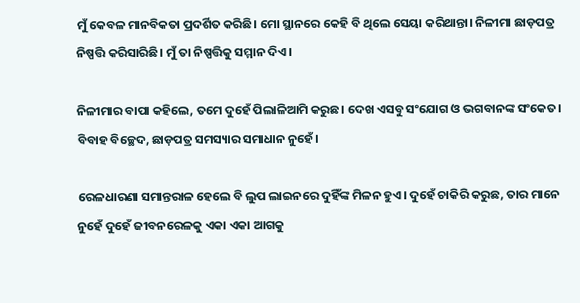ମୁଁ କେବଳ ମାନବିକତା ପ୍ରଦର୍ଶିତ କରିଛି। ମୋ ସ୍ଥାନରେ କେହି ବି ଥିଲେ ସେୟା କରିଥାନ୍ତା। ନିଳୀମା ଛାଡ଼ପତ୍ର ନିଷ୍ପତ୍ତି କରିସାରିଛି। ମୁଁ ତା ନିଷ୍ପତ୍ତିକୁ ସମ୍ମାନ ଦିଏ।

ନିଳୀମାର ବାପା କହିଲେ, ତମେ ଦୁହେଁ ପିଲାଳିଆମି କରୁଛ। ଦେଖ ଏସବୁ ସଂଯୋଗ ଓ ଭଗବାନଙ୍କ ସଂକେତ। ବିବାହ ବିଚ୍ଛେଦ, ଛାଡ଼ପତ୍ର ସମସ୍ୟାର ସମାଧାନ ନୁହେଁ।

ରେଳଧାରଣା ସମାନ୍ତରାଳ ହେଲେ ବି ଲୁପ ଲାଇନରେ ଦୁହିଁଙ୍କ ମିଳନ ହୁଏ। ଦୁହେଁ ଚାକିରି କରୁଛ, ତାର ମାନେ ନୁହେଁ ଦୁହେଁ ଜୀବନରେଳକୁ ଏକା ଏକା ଆଗକୁ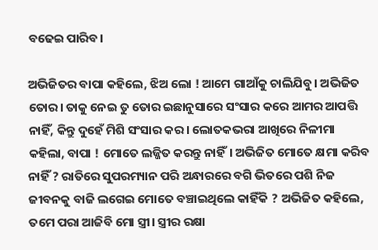ବଢେଇ ପାରିବ।

ଅଭିଜିତର ବାପା କହିଲେ, ଝିଅ ଲୋ ! ଆମେ ଗାଆଁକୁ ଚାଲିଯିବୁ। ଅଭିଜିତ ତୋର। ତାକୁ ନେଇ ତୁ ତୋର ଇଛାନୁସାରେ ସଂସାର କରେ ଆମର ଆପତ୍ତି ନାହିଁ, କିନ୍ତୁ ଦୁହେଁ ମିଶି ସଂସାର କର। ଲୋତକଭରା ଆଖିରେ ନିଳୀମା କହିଲା, ବାପା ! ମୋତେ ଲଜ୍ଜିତ କରନ୍ତୁ ନାହିଁ। ଅଭିଜିତ ମୋତେ କ୍ଷମା କରିବ ନାହିଁ ? ରାତିରେ ସୁପରମ୍ୟାନ ପରି ଅନ୍ଧାରରେ ବଗି ଭିତରେ ପଶି ନିଜ ଜୀବନକୁ ବାଜି ଲଗେଇ ମୋତେ ବଞ୍ଚାଇଥିଲେ କାହିଁକି ? ଅଭିଜିତ କହିଲେ, ତମେ ପରା ଆଜିବି ମୋ ସ୍ତ୍ରୀ। ସ୍ତ୍ରୀର ରକ୍ଷା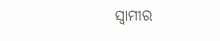ସ୍ଵାମୀର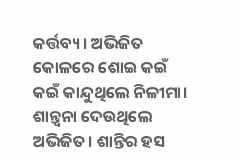କର୍ତ୍ତବ୍ୟ। ଅଭିଜିତ କୋଳରେ ଶୋଇ କଇଁ କଇଁ କାନ୍ଦୁଥିଲେ ନିଳୀମା। ଶାନ୍ତ୍ବନା ଦେଉଥିଲେ ଅଭିଜିତ। ଶାନ୍ତିର ହସ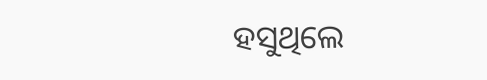ହସୁଥିଲେ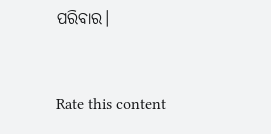ପରିବାର।


Rate this content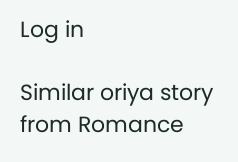Log in

Similar oriya story from Romance